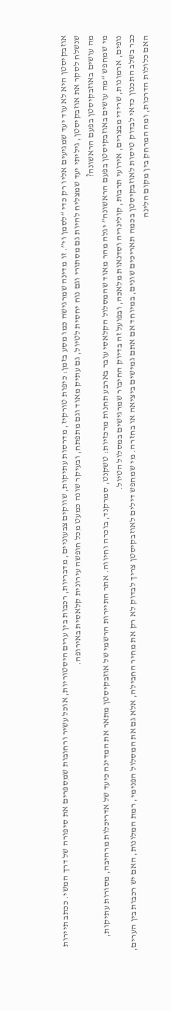אוזבקיסטן היא לא עוד יעד שמגיעים אליו רק כדי “לסמן וי”. זו מדינה שמרגישה כמו מסע בזמן: כיפות טורקיז, מדרסות עתיקות, שווקים צבעוניים, מדבריות, רכבות בין ערים היסטוריות, אוכל עשיר ורחובות שמספרים את סיפורה של דרך המשי. ככתב תיירות שנשלח לסקר את אוזבקיסטן, גיליתי יעד שמצליח להיות גם מסתורי וגם נוח יחסית לטיול, גם עתיק מאוד וגם מתפתח, ובעיקר שונה כמעט מכל חופשה עירונית קלאסית באירופה.
מה עושים באוזבקיסטן בפעם הראשונה?
מי שמחפש “מה עושים באוזבקיסטן בפעם הראשונה” יגלה מהר מאוד שהמסלול הקלאסי עובר בארבע תחנות מרכזיות: טשקנט, סמרקנד, בוכרה וחיווה. אתר התיירות הרשמי של אוזבקיסטן מתאר את המדינה כיעד של אדריכלות מרהיבה, מסורות עתיקות, נופים, ארמונות, שרידי מבצרים, אירועי תרבות, קולינריה וסדנאות מלאכה, ובפועל זה בדיוק החיבור שמרגישים במסלול הטיול.
כבר בשלב התכנון כדאי לבדוק טיסות לאוזבקיסטן בכמה תאריכים שונים, במיוחד אם אתם גמישים ביציאה או בחזרה. מי שמחפש דילים לאוזבקיסטן צריך לבדוק לא רק את מחיר החבילה, אלא גם את המסלול הפנימי, רמת המלונות, האם יש רכבות בין הערים, האם כלולות הדרכות, ומה המרחק בין מקום הלינה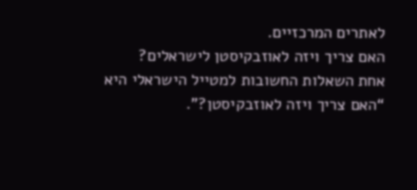לאתרים המרכזיים.
האם צריך ויזה לאוזבקיסטן לישראלים?
אחת השאלות החשובות למטייל הישראלי היא “האם צריך ויזה לאוזבקיסטן?”.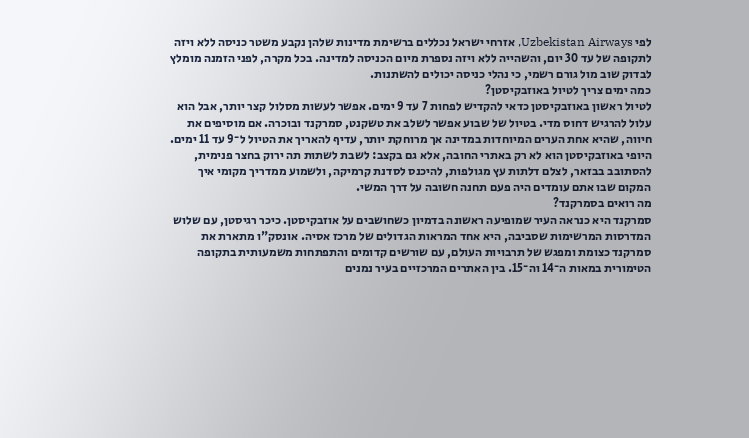לפי Uzbekistan Airways, אזרחי ישראל נכללים ברשימת מדינות שלהן נקבע משטר כניסה ללא ויזה לתקופה של עד 30 יום, והשהייה ללא ויזה נספרת מיום הכניסה למדינה. בכל מקרה, לפני הזמנה מומלץ לבדוק שוב מול גורם רשמי, כי נהלי כניסה יכולים להשתנות.
כמה ימים צריך לטיול באוזבקיסטן?
לטיול ראשון באוזבקיסטן כדאי להקדיש לפחות 7 עד 9 ימים. אפשר לעשות מסלול קצר יותר, אבל הוא עלול להרגיש דחוס מדי. בטיול של שבוע אפשר לשלב את טשקנט, סמרקנד ובוכרה. אם מוסיפים את חיווה, שהיא אחת הערים המיוחדות במדינה אך מרוחקת יותר, עדיף להאריך את הטיול ל־9 עד 11 ימים.
היופי באוזבקיסטן הוא לא רק באתרי החובה, אלא גם בקצב: לשבת לשתות תה ירוק בחצר פנימית, להסתובב בבזאר, לצלם דלתות עץ מגולפות, להיכנס לסדנת קרמיקה, ולשמוע ממדריך מקומי איך המקום שבו אתם עומדים היה פעם תחנה חשובה על דרך המשי.
מה רואים בסמרקנד?
סמרקנד היא כנראה העיר שמופיעה ראשונה בדמיון כשחושבים על אוזבקיסטן. כיכר רגיסטן, עם שלוש המדרסות המרשימות שסביבה, היא אחד המראות הגדולים של מרכז אסיה. אונסק"ו מתארת את סמרקנד כצומת ומפגש של תרבויות העולם, עם שורשים קדומים והתפתחות משמעותית בתקופה הטימורית במאות ה־14 וה־15. בין האתרים המרכזיים בעיר נמנים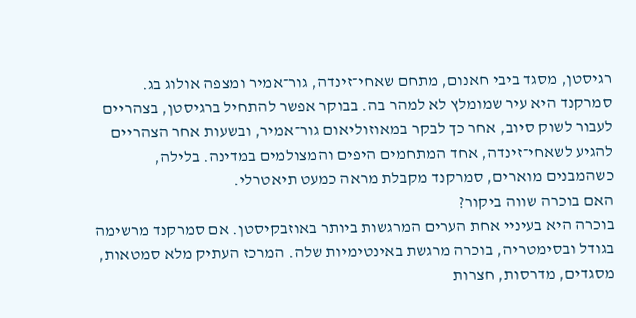רגיסטן, מסגד ביבי חאנום, מתחם שאחי־זינדה, גור־אמיר ומצפה אולוג בג.
סמרקנד היא עיר שמומלץ לא למהר בה. בבוקר אפשר להתחיל ברגיסטן, בצהריים לעבור לשוק סיוב, אחר כך לבקר במאוזוליאום גור־אמיר, ובשעות אחר הצהריים להגיע לשאחי־זינדה, אחד המתחמים היפים והמצולמים במדינה. בלילה, כשהמבנים מוארים, סמרקנד מקבלת מראה כמעט תיאטרלי.
האם בוכרה שווה ביקור?
בוכרה היא בעיניי אחת הערים המרגשות ביותר באוזבקיסטן. אם סמרקנד מרשימה בגודל ובסימטריה, בוכרה מרגשת באינטימיות שלה. המרכז העתיק מלא סמטאות, מסגדים, מדרסות, חצרות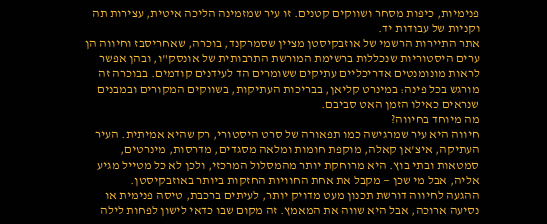פנימיות, כיפות מסחר ושווקים קטנים. זו עיר שמזמינה הליכה איטית, עצירות תה וקניות של עבודות יד.
אתר התיירות הרשמי של אוזבקיסטן מציין שסמרקנד, בוכרה, שאחריסבז וחיווה הן ערים היסטוריות שנכללות ברשימת המורשת התרבותית של אונסק"ו, ובהן אפשר לראות מונומנטים אדריכליים עתיקים ששומרים הד לעידנים קודמים. בבוכרה זה מורגש בכל פינה: במינרט קליאן, בבריכות העתיקות, בשווקים המקורים ובמבנים שנראים כאילו הזמן האט סביבם.
מה מיוחד בחיווה?
חיווה היא עיר שמרגישה כמו תפאורה של סרט היסטורי, רק שהיא אמיתית. העיר העתיקה, איצ'אן קאלה, מוקפת חומות ומלאה מסגדים, מדרסות, מינרטים, סמטאות ובתי בוץ. היא מרוחקת יותר מהמסלול המרכזי, ולכן לא כל מטייל מגיע אליה, אבל מי שכן — מקבל את אחת החוויות החזקות ביותר באוזבקיסטן.
ההגעה לחיווה דורשת תכנון מעט מדויק יותר, לעיתים ברכבת, טיסה פנימית או נסיעה ארוכה, אבל היא שווה את המאמץ. זה מקום שבו כדאי לישון לפחות לילה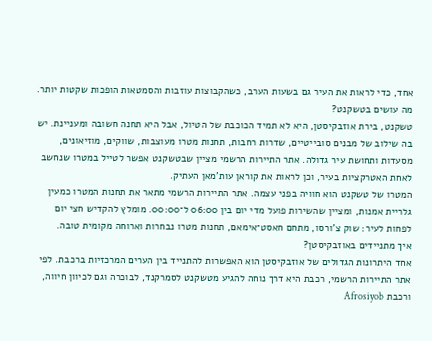אחד, כדי לראות את העיר גם בשעות הערב, כשהקבוצות עוזבות והסמטאות הופכות שקטות יותר.
מה עושים בטשקנט?
טשקנט, בירת אוזבקיסטן, היא לא תמיד הכוכבת של הטיול, אבל היא תחנה חשובה ומעניינת. יש בה שילוב של מבנים סובייטיים, שדרות רחבות, תחנות מטרו מעוצבות, שווקים, מוזיאונים, מסעדות ותחושת עיר גדולה. אתר התיירות הרשמי מציין שבטשקנט אפשר לטייל במטרו שנחשב לאחת האטרקציות בעיר, וכן לראות את קוראן עות'מאן העתיק.
המטרו של טשקנט הוא חוויה בפני עצמה. אתר התיירות הרשמי מתאר את תחנות המטרו כמעין גלריית אמנות, ומציין שהשירות פועל מדי יום בין 06:00 ל־00:00. מומלץ להקדיש חצי יום לפחות לעיר: שוק צ'ורסו, מתחם חאסט־אימאם, תחנות מטרו נבחרות וארוחה מקומית טובה.
איך מתניידים באוזבקיסטן?
אחד היתרונות הגדולים של אוזבקיסטן הוא האפשרות להתנייד בין הערים המרכזיות ברכבת. לפי אתר התיירות הרשמי, רכבת היא דרך נוחה להגיע מטשקנט לסמרקנד, לבוכרה וגם לכיוון חיווה, ורכבת Afrosiyob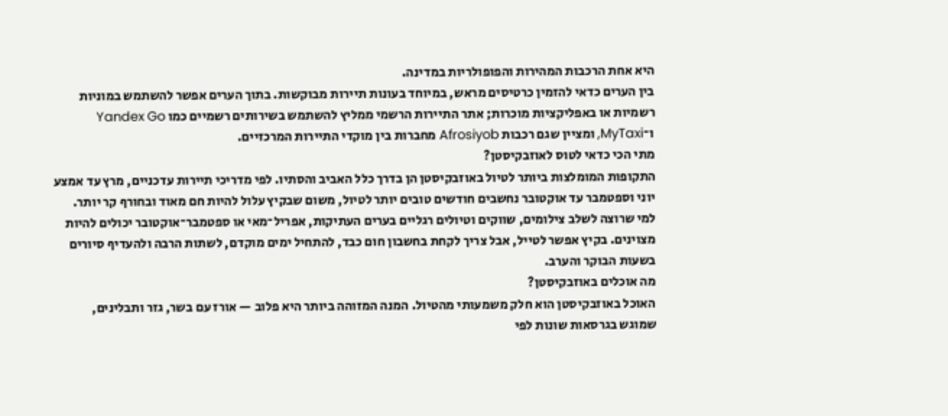היא אחת הרכבות המהירות והפופולריות במדינה.
בין הערים כדאי להזמין כרטיסים מראש, במיוחד בעונות תיירות מבוקשות. בתוך הערים אפשר להשתמש במוניות רשמיות או באפליקציות מוכרות; אתר התיירות הרשמי ממליץ להשתמש בשירותים רשמיים כמו Yandex Go ו־MyTaxi, ומציין שגם רכבות Afrosiyob מחברות בין מוקדי התיירות המרכזיים.
מתי הכי כדאי לטוס לאוזבקיסטן?
התקופות המומלצות ביותר לטיול באוזבקיסטן הן בדרך כלל האביב והסתיו. לפי מדריכי תיירות עדכניים, מרץ עד אמצע יוני וספטמבר עד אוקטובר נחשבים חודשים טובים יותר לטיול, משום שבקיץ עלול להיות חם מאוד ובחורף קר יותר.
למי שרוצה לשלב צילומים, שווקים וטיולים רגליים בערים העתיקות, אפריל־מאי או ספטמבר־אוקטובר יכולים להיות מצוינים. בקיץ אפשר לטייל, אבל צריך לקחת בחשבון חום כבד, להתחיל ימים מוקדם, לשתות הרבה ולהעדיף סיורים בשעות הבוקר והערב.
מה אוכלים באוזבקיסטן?
האוכל באוזבקיסטן הוא חלק משמעותי מהטיול. המנה המזוהה ביותר היא פלוב — אורז עם בשר, גזר ותבלינים, שמוגש בגרסאות שונות לפי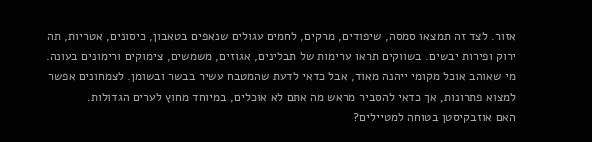אזור. לצד זה תמצאו סמסה, שיפודים, מרקים, לחמים עגולים שנאפים בטאבון, כיסונים, אטריות, תה ירוק ופירות יבשים. בשווקים תראו ערימות של תבלינים, אגוזים, משמשים, צימוקים ורימונים בעונה.
מי שאוהב אוכל מקומי ייהנה מאוד, אבל כדאי לדעת שהמטבח עשיר בבשר ובשומן. לצמחונים אפשר למצוא פתרונות, אך כדאי להסביר מראש מה אתם לא אוכלים, במיוחד מחוץ לערים הגדולות.
האם אוזבקיסטן בטוחה למטיילים?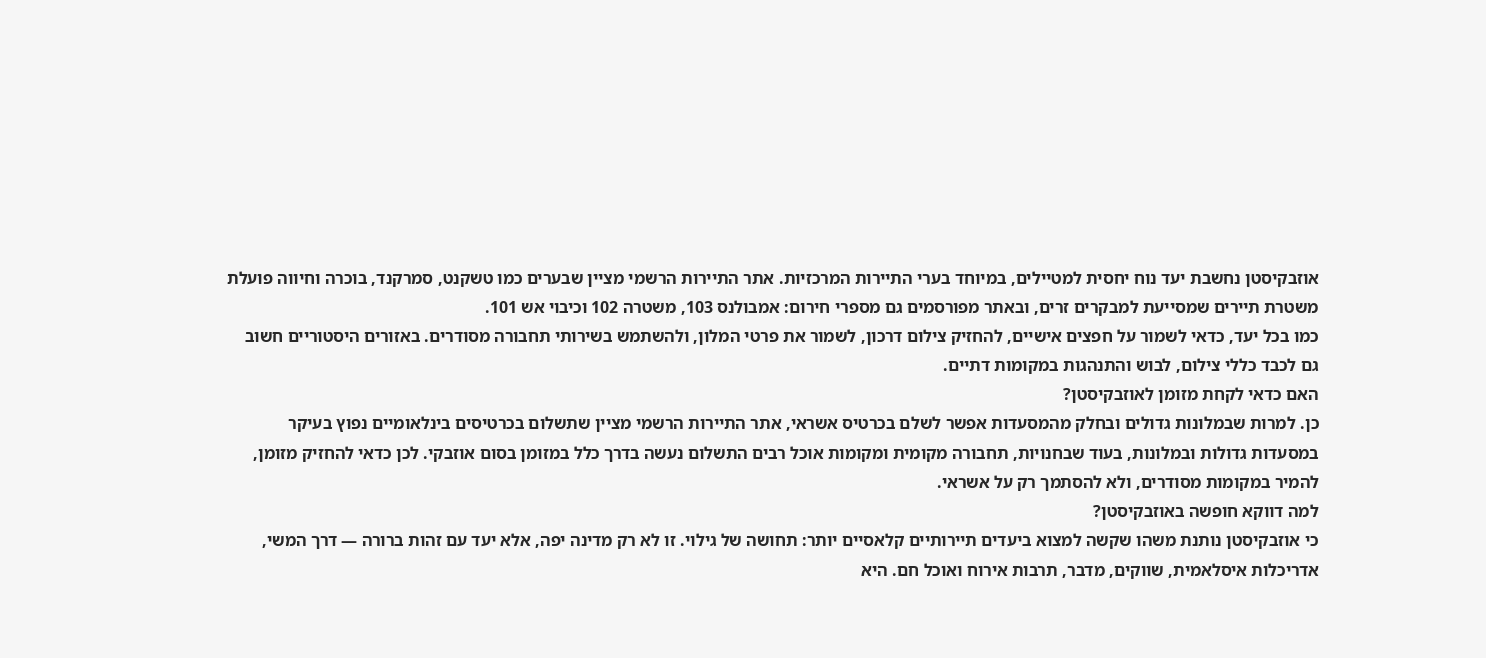אוזבקיסטן נחשבת יעד נוח יחסית למטיילים, במיוחד בערי התיירות המרכזיות. אתר התיירות הרשמי מציין שבערים כמו טשקנט, סמרקנד, בוכרה וחיווה פועלת משטרת תיירים שמסייעת למבקרים זרים, ובאתר מפורסמים גם מספרי חירום: אמבולנס 103, משטרה 102 וכיבוי אש 101.
כמו בכל יעד, כדאי לשמור על חפצים אישיים, להחזיק צילום דרכון, לשמור את פרטי המלון, ולהשתמש בשירותי תחבורה מסודרים. באזורים היסטוריים חשוב גם לכבד כללי צילום, לבוש והתנהגות במקומות דתיים.
האם כדאי לקחת מזומן לאוזבקיסטן?
כן. למרות שבמלונות גדולים ובחלק מהמסעדות אפשר לשלם בכרטיס אשראי, אתר התיירות הרשמי מציין שתשלום בכרטיסים בינלאומיים נפוץ בעיקר במסעדות גדולות ובמלונות, בעוד שבחנויות, תחבורה מקומית ומקומות אוכל רבים התשלום נעשה בדרך כלל במזומן בסום אוזבקי. לכן כדאי להחזיק מזומן, להמיר במקומות מסודרים, ולא להסתמך רק על אשראי.
למה דווקא חופשה באוזבקיסטן?
כי אוזבקיסטן נותנת משהו שקשה למצוא ביעדים תיירותיים קלאסיים יותר: תחושה של גילוי. זו לא רק מדינה יפה, אלא יעד עם זהות ברורה — דרך המשי, אדריכלות איסלאמית, שווקים, מדבר, תרבות אירוח ואוכל חם. היא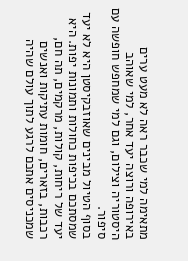מתאימה למי שכבר ראה לא מעט ערים באירופה ורוצה יעד אחר, למי שאוהב היסטוריה וצילום, וגם למי שמחפש חופשה עם סיפור.
בסוף הטיול מבינים שאוזבקיסטן היא לא יעד שמסתכם בכיפות כחולות ותמונות יפות. היא יעד של ריחות, קולות, מרקמים, תה חם, רכבות, בזארים, חומות עתיקות ואנשים שמכניסים אתכם לרגע לתוך עולם שהיה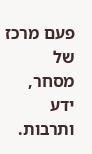פעם מרכז של מסחר, ידע ותרבות.